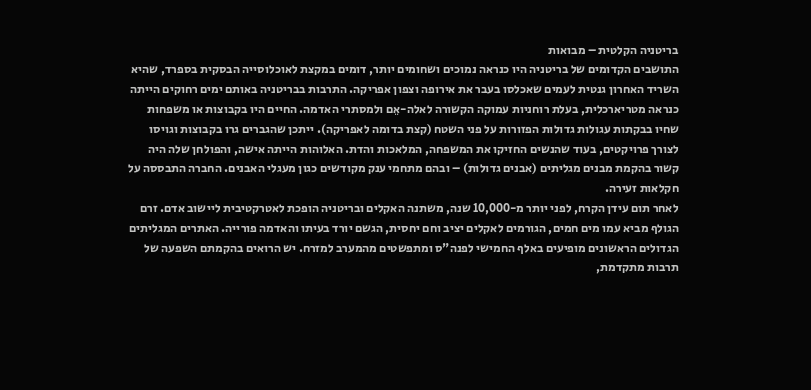בריטניה הקלטית – מבואות
התושבים הקדומים של בריטניה היו כנראה נמוכים ושחומים יותר, דומים במקצת לאוכלוסייה הבסקית בספרד, שהיא השריד האחרון גנטית לעמים שאכלסו בעבר את אירופה וצפון אפריקה. התרבות בבריטניה באותם ימים רחוקים הייתה כנראה מטריארכלית, בעלת רוחניות עמוקה הקשורה לאלה-אֵם ולמסתרי האדמה. החיים היו בקבוצות או משפחות שחיו בבקתות עגולות גדולות הפזורות על פני השטח (קצת בדומה לאפריקה). ייתכן שהגברים גרו בקבוצות וגויסו לצורך פרויקטים, בעוד שהנשים החזיקו את המשפחה, המלאכות והדת. האלוהות הייתה אישה, והפולחן שלה היה קשור בהקמת מבנים מגליתים (אבנים גדולות) – ובהם מתחמי ענק מקודשים כגון מעגלי האבנים. החברה התבססה על חקלאות זעירה.
לאחר תום עידן הקרח, לפני יותר מ-10,000 שנה, משתנה האקלים ובריטניה הופכת לאטרקטיבית ליישוב אדם. זרם הגולף מביא עמו מים חמים, הגורמים לאקלים יציב וחם יחסית, הגשם יורד בעיתו והאדמה פורייה. האתרים המגליתים הגדולים הראשונים מופיעים באלף החמישי לפנה"ס ומתפשטים מהמערב למזרח. יש הרואים בהקמתם השפעה של תרבות מתקדמת,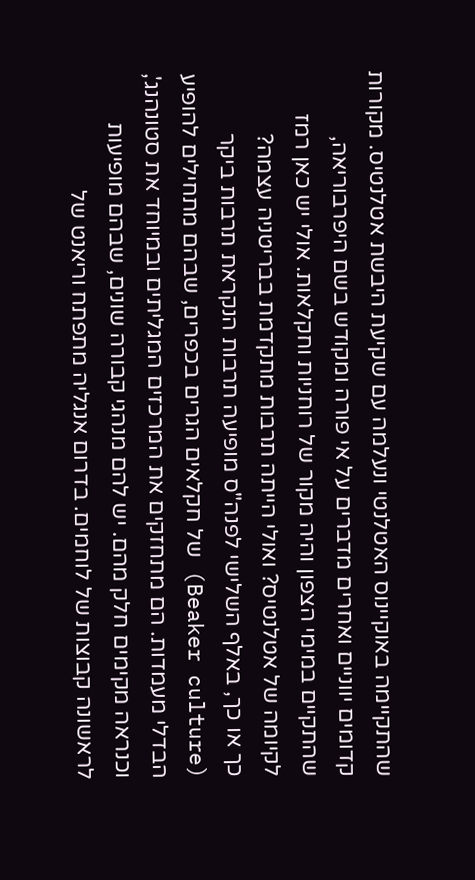שהתקיימה באוקיינוס האטלנטי ונעלמה עם שקיעת היבשת אטלנטיס. מקורות קדומים יווניים ואחרים מדברים על אי פורה ומקודש בשם היפרבוריאה, שהתקיים במימי הצפון והיה מקור של רוחניות וחקלאות. אולי יש כאן רמז לקיומה של אטלנטיס? ואולי הייתה תרבות מתקדמת בבריטניה עצמה?
כך או כך, באלף השלישי לפנה"ס מופיעה תרבות הנקראת תרבות ביקר (Beaker culture) של חקלאים הגרים בכפרים, שבהם מתחילים להופיע הבדלי מעמדות. הם מתחזקים את המרכזים המגליתים ובמיוחד את סטונהנג', וכנראה מקימים חלק מהם. יש להם מנהגי קבורה שונים, שבהם מופיעות לראשונה קבוצות של לוחמים. בדרום אנגליה מתפתח וריאנט של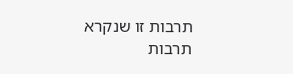תרבות זו שנקרא תרבות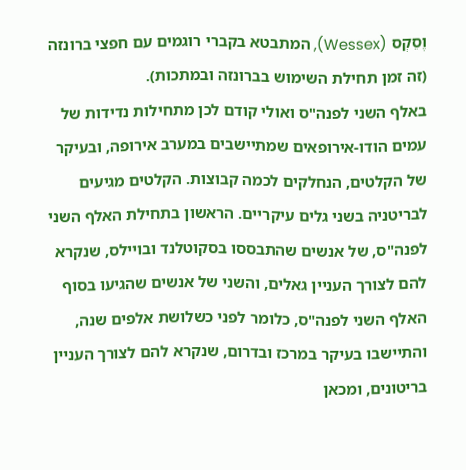וֶסֵקְס (Wessex), המתבטא בקברי רוגמים עם חפצי ברונזה (זה זמן תחילת השימוש בברונזה ובמתכות).
באלף השני לפנה"ס ואולי קודם לכן מתחילות נדידות של עמים הודו-אירופאים שמתיישבים במערב אירופה, ובעיקר של הקלטים, הנחלקים לכמה קבוצות. הקלטים מגיעים לבריטניה בשני גלים עיקריים. הראשון בתחילת האלף השני לפנה"ס, של אנשים שהתבססו בסקוטלנד ובויילס, שנקרא להם לצורך העניין גאלים, והשני של אנשים שהגיעו בסוף האלף השני לפנה"ס, כלומר לפני כשלושת אלפים שנה, והתיישבו בעיקר במרכז ובדרום, שנקרא להם לצורך העניין בריטונים, ומכאן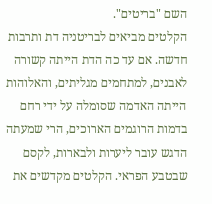השם "בריטים".
הקלטים מביאים לבריטניה דת ותרבות חדשה. אם עד כה הדת הייתה קשורה לאבנים, למתחמים מגליתים, והאלוהות הייתה האדמה שסומלה על ידי רחם בדמות הרוגמים הארוכים, הרי שמעתה הדגש עובר ליערות ולבארות, לקסם שבטבע הפראי. הקלטים מקדשים את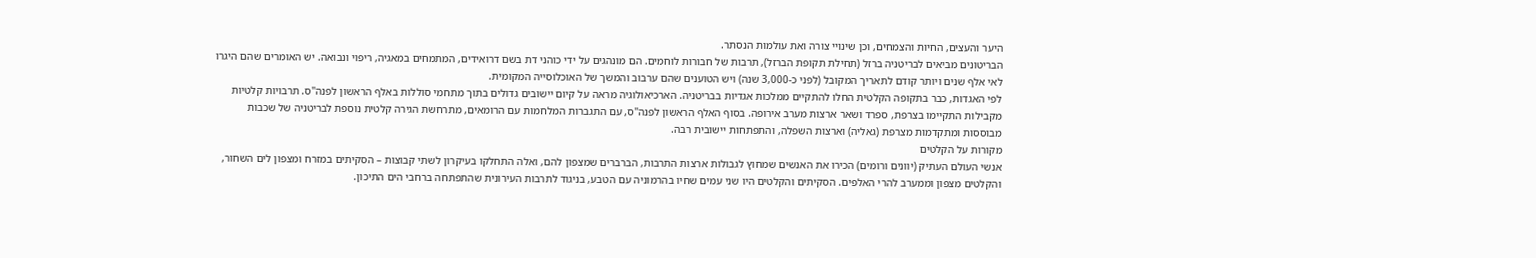היער והעצים, החיות והצמחים, וכן שינויי צורה ואת עולמות הנסתר.
הבריטונים מביאים לבריטניה ברזל (תחילת תקופת הברזל), תרבות של חבורות לוחמים. הם מונהגים על ידי כוהני דת בשם דרואידים, המתמחים במאגיה, ריפוי ונבואה. יש האומרים שהם היגרו לאי אלף שנים ויותר קודם לתאריך המקובל (לפני כ-3,000 שנה) ויש הטוענים שהם ערבוב והמשך של האוכלוסייה המקומית.
לפי האגדות, כבר בתקופה הקלטית החלו להתקיים ממלכות אגדיות בבריטניה. הארכיאולוגיה מראה על קיום יישובים גדולים בתוך מתחמי סוללות באלף הראשון לפנה"ס. תרבויות קלטיות מקבילות התקיימו בצרפת, ספרד ושאר ארצות מערב אירופה. בסוף האלף הראשון לפנה"ס, עם התגברות המלחמות עם הרומאים, מתרחשת הגירה קלטית נוספת לבריטניה של שכבות מבוססות ומתקדמות מצרפת (גאליה) וארצות השפלה, והתפתחות יישובית רבה.
מקורות על הקלטים
אנשי העולם העתיק (יוונים ורומים) הכירו את האנשים שמחוץ לגבולות ארצות התרבות, הברברים שמצפון להם, ואלה התחלקו בעיקרון לשתי קבוצות – הסקיתים במזרח ומצפון לים השחור, והקלטים מצפון וממערב להרי האלפּים. הסקיתים והקלטים היו שני עמים שחיו בהרמוניה עם הטבע, בניגוד לתרבות העירונית שהתפתחה ברחבי הים התיכון.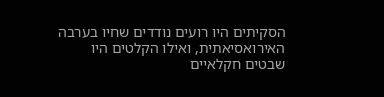הסקיתים היו רועים נודדים שחיו בערבה האירואסיאתית, ואילו הקלטים היו שבטים חקלאיים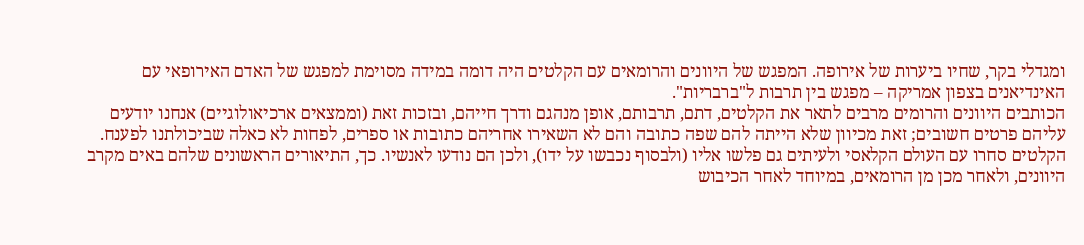ומגדלי בקר, שחיו ביערות של אירופה. המפגש של היוונים והרומאים עם הקלטים היה דומה במידה מסוימת למפגש של האדם האירופאי עם האינדיאנים בצפון אמריקה – מפגש בין תרבות ל"ברבריות".
הכותבים היוונים והרומים מרבים לתאר את הקלטים, דתם, תרבותם, אופן מנהגם ודרך חייהם, ובזכות זאת (וממצאים ארכיאולוגיים) אנחנו יודעים עליהם פרטים חשובים; זאת מכיוון שלא הייתה להם שפה כתובה והם לא השאירו אחריהם כתובות או ספרים, לפחות לא כאלה שביכולתנו לפענח. הקלטים סחרו עם העולם הקלאסי ולעיתים גם פלשו אליו (ולבסוף נכבשו על ידו), ולכן הם נודעו לאנשיו. כך, התיאורים הראשונים שלהם באים מקרב היוונים, ולאחר מכן מן הרומאים, במיוחד לאחר הכיבוש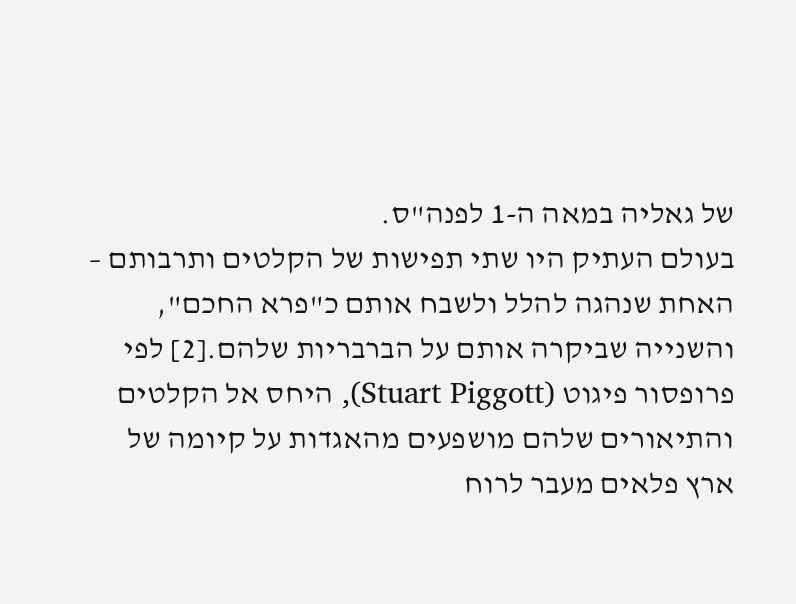של גאליה במאה ה-1 לפנה"ס.
בעולם העתיק היו שתי תפישות של הקלטים ותרבותם – האחת שנהגה להלל ולשבח אותם כ"פרא החכם", והשנייה שביקרה אותם על הברבריות שלהם.[2] לפי פרופסור פיגוט (Stuart Piggott), היחס אל הקלטים והתיאורים שלהם מושפעים מהאגדות על קיומה של ארץ פלאים מעבר לרוח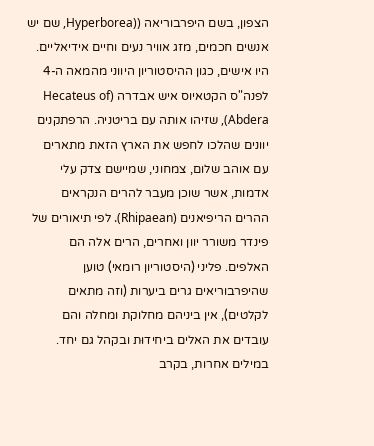הצפון, בשם היפרבוריאה ((Hyperborea, שם יש אנשים חכמים, מזג אוויר נעים וחיים אידיאליים. היו אישים, כגון ההיסטוריון היווני מהמאה ה-4 לפנה"ס הקטאיוס איש אבדרה (Hecateus of Abdera), שזיהו אותה עם בריטניה. הרפתקנים יוונים שהלכו לחפש את הארץ הזאת מתארים עם אוהב שלום, צמחוני, שמיישם צדק עלי אדמות, אשר שוכן מעבר להרים הנקראים ההרים הריפיאנים (Rhipaean). לפי תיאורים של פינדר משורר יוון ואחרים, הרים אלה הם האלפים. פליני (היסטוריון רומאי) טוען שהיפרבוריאים גרים ביערות (וזה מתאים לקלטים), אין ביניהם מחלוקת ומחלה והם עובדים את האלים ביחידוּת ובקהל גם יחד.
במילים אחרות, בקרב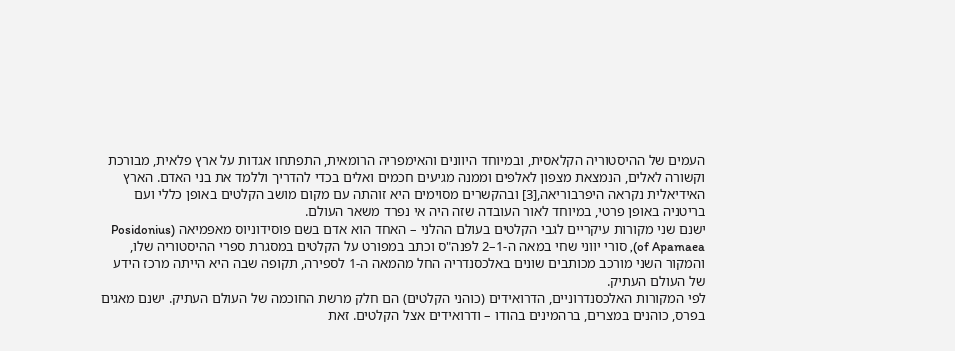העמים של ההיסטוריה הקלאסית, ובמיוחד היוונים והאימפריה הרומאית, התפתחו אגדות על ארץ פלאית, מבורכת וקשורה לאלים, הנמצאת מצפון לאלפים וממנה מגיעים חכמים ואלים בכדי להדריך וללמד את בני האדם. הארץ האידיאלית נקראה היפרבוריאה,[3] ובהקשרים מסוימים היא זוהתה עם מקום מושב הקלטים באופן כללי ועם בריטניה באופן פרטי, במיוחד לאור העובדה שזה היה אי נפרד משאר העולם.
ישנם שני מקורות עיקריים לגבי הקלטים בעולם ההלני – האחד הוא אדם בשם פוסידוניוס מאפמיאה (Posidonius of Apamaea), סורי יווני שחי במאה ה-1–2 לפנה"ס וכתב במפורט על הקלטים במסגרת ספרי ההיסטוריה שלו, והמקור השני מורכב מכותבים שונים באלכסנדריה החל מהמאה ה-1 לספירה, תקופה שבה היא הייתה מרכז הידע של העולם העתיק.
לפי המקורות האלכסנדרוניים, הדרואידים (כוהני הקלטים) הם חלק מרשת החוכמה של העולם העתיק. ישנם מאגים בפרס, כוהנים במצרים, ברהמינים בהודו – ודרואידים אצל הקלטים. זאת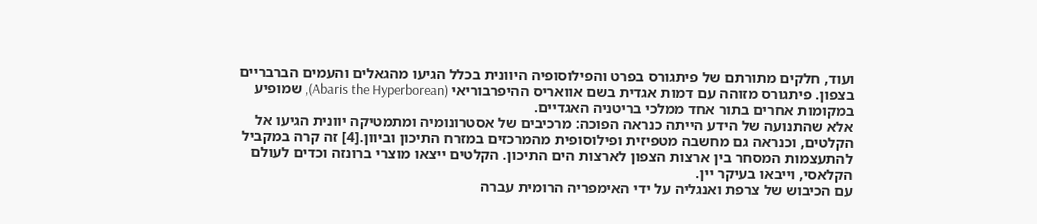ועוד, חלקים מתורתם של פיתגורס בפרט והפילוסופיה היוונית בכלל הגיעו מהגאלים והעמים הברבריים בצפון. פיתגורס מזוהה עם דמות אגדית בשם אוואריס ההיפרבוריאי (Abaris the Hyperborean), שמופיע במקומות אחרים בתור אחד ממלכי בריטניה האגדיים.
אלא שהתנועה של הידע הייתה כנראה הפוכה: מרכיבים של אסטרונומיה ומתמטיקה יוונית הגיעו אל הקלטים, וכנראה גם מחשבה מטפיזית ופילוסופית מהמרכזים במזרח התיכון וביוון.[4] זה קרה במקביל להתעצמות המסחר בין ארצות הצפון לארצות הים התיכון. הקלטים ייצאו מוצרי ברונזה וכדים לעולם הקלאסי, וייבאו בעיקר יין.
עם הכיבוש של צרפת ואנגליה על ידי האימפריה הרומית עברה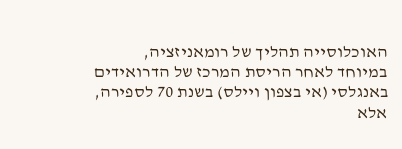האוכלוסייה תהליך של רומאניזציה, במיוחד לאחר הריסת המרכז של הדרואידים באנגלסי (אי בצפון ויילס) בשנת 70 לספירה, אלא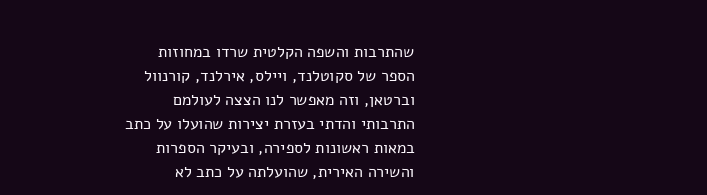שהתרבות והשפה הקלטית שרדו במחוזות הספר של סקוטלנד, ויילס, אירלנד, קורנוול וברטאן, וזה מאפשר לנו הצצה לעולמם התרבותי והדתי בעזרת יצירות שהועלו על כתב במאות ראשונות לספירה, ובעיקר הספרות והשירה האירית, שהועלתה על כתב לא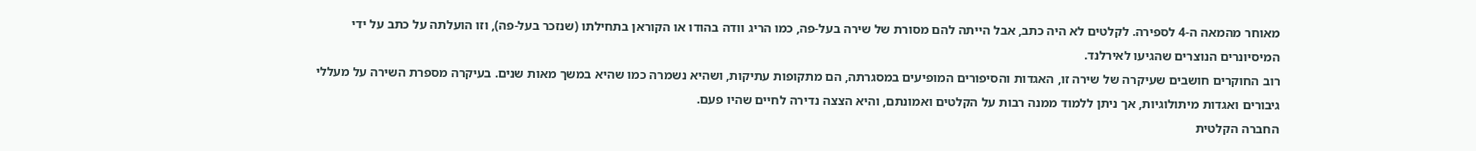מאוחר מהמאה ה-4 לספירה. לקלטים לא היה כתב, אבל הייתה להם מסורת של שירה בעל-פה, כמו הריג וודה בהודו או הקוראן בתחילתו (שנזכר בעל-פה), וזו הועלתה על כתב על ידי המיסיונרים הנוצרים שהגיעו לאירלנד.
רוב החוקרים חושבים שעיקרה של שירה זו, האגדות והסיפורים המופיעים במסגרתה, הם מתקופות עתיקות, ושהיא נשמרה כמו שהיא במשך מאות שנים. בעיקרה מספרת השירה על מעללי גיבורים ואגדות מיתולוגיות, אך ניתן ללמוד ממנה רבות על הקלטים ואמונתם, והיא הצצה נדירה לחיים שהיו פעם.
החברה הקלטית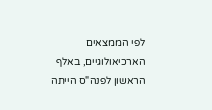לפי הממצאים הארכיאולוגיים, באלף הראשון לפנה"ס הייתה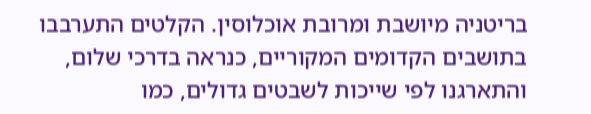בריטניה מיושבת ומרובת אוכלוסין. הקלטים התערבבו בתושבים הקדומים המקוריים, כנראה בדרכי שלום, והתארגנו לפי שייכות לשבטים גדולים, כמו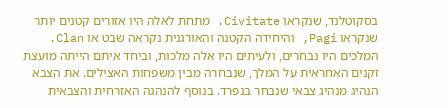בסקוטלנד, שנקראו Civitate. מתחת לאלה היו אזורים קטנים יותר שנקראו Pagi, והיחידה הקטנה והאורגנית נקראה שבט או Clan. המלכים היו נבחרים, ולעיתים היו אלה מלכות, וביחד איתם הייתה מועצת זקנים האחראית על המלך, שנבחרה מבין משפחות האצילים. את הצבא הנהיג מנהיג צבאי שנבחר בנפרד. בנוסף להנהגה האזרחית והצבאית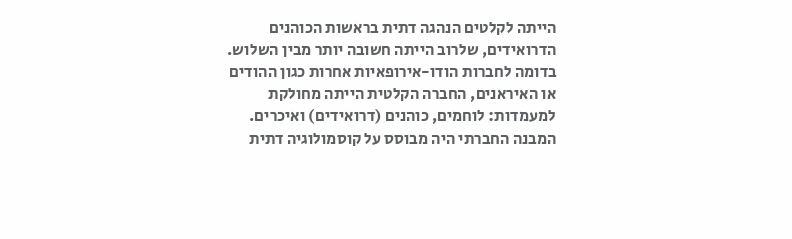הייתה לקלטים הנהגה דתית בראשות הכוהנים הדרואידים, שלרוב הייתה חשובה יותר מבין השלוש.
בדומה לחברות הודו-אירופאיות אחרות כגון ההודים או האיראנים, החברה הקלטית הייתה מחולקת למעמדות: לוחמים, כוהנים (דרואידים) ואיכרים. המבנה החברתי היה מבוסס על קוסמולוגיה דתית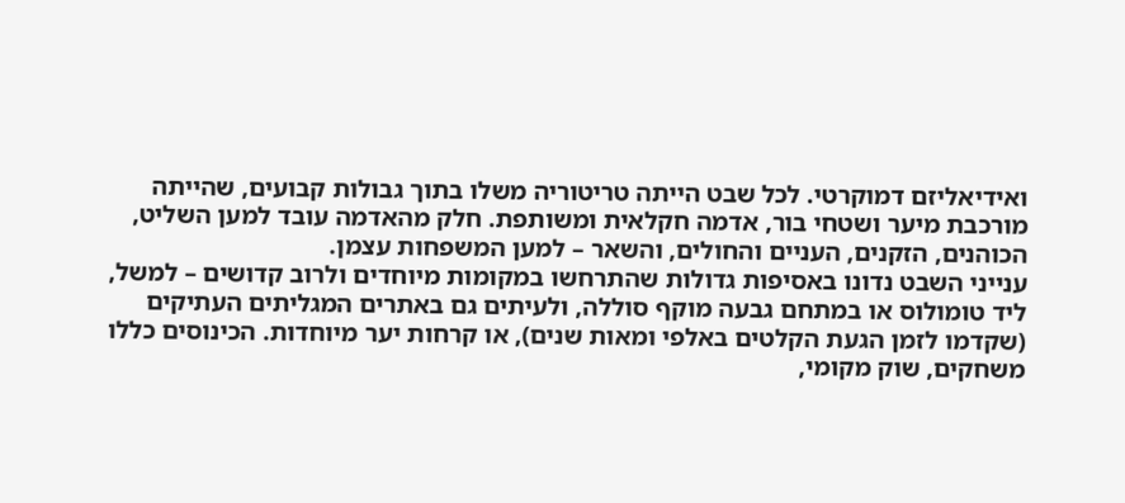ואידיאליזם דמוקרטי. לכל שבט הייתה טריטוריה משלו בתוך גבולות קבועים, שהייתה מורכבת מיער ושטחי בור, אדמה חקלאית ומשותפת. חלק מהאדמה עובד למען השליט, הכוהנים, הזקנים, העניים והחולים, והשאר – למען המשפחות עצמן.
ענייני השבט נדונו באסיפות גדולות שהתרחשו במקומות מיוחדים ולרוב קדושים – למשל, ליד טומולוס או במתחם גבעה מוקף סוללה, ולעיתים גם באתרים המגליתים העתיקים (שקדמו לזמן הגעת הקלטים באלפי ומאות שנים), או קרחות יער מיוחדות. הכינוסים כללו משחקים, שוק מקומי,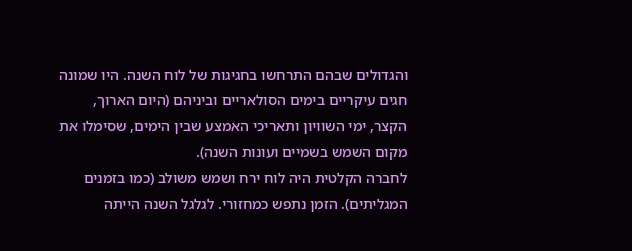והגדולים שבהם התרחשו בחגיגות של לוח השנה. היו שמונה חגים עיקריים בימים הסולאריים וביניהם (היום הארוך, הקצר, ימי השוויון ותאריכי האמצע שבין הימים, שסימלו את מקום השמש בשמיים ועונות השנה).
לחברה הקלטית היה לוח ירח ושמש משולב (כמו בזמנים המגליתים). הזמן נתפש כמחזורי. לגלגל השנה הייתה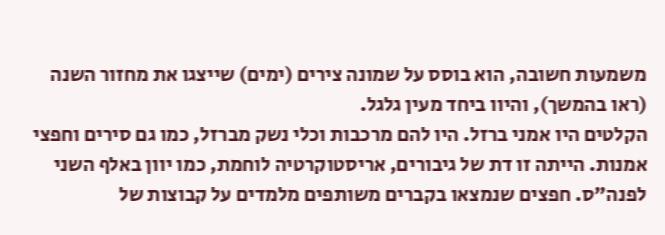משמעות חשובה, הוא בוסס על שמונה צירים (ימים) שייצגו את מחזור השנה (ראו בהמשך), והיוו ביחד מעין גלגל.
הקלטים היו אמני ברזל. היו להם מרכבות וכלי נשק מברזל, כמו גם סירים וחפצי אמנות. הייתה זו דת של גיבורים, אריסטוקרטיה לוחמת, כמו יוון באלף השני לפנה"ס. חפצים שנמצאו בקברים משותפים מלמדים על קבוצות של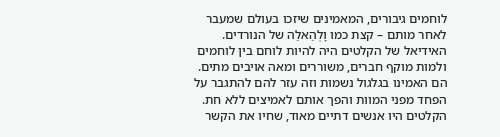לוחמים גיבורים, המאמינים שיזכו בעולם שמעבר לאחר מותם – קצת כמו וָלְהַאלַה של הנורדים. האידיאל של הקלטים היה להיות לוחם בין לוחמים ולמות מוקף חברים, משוררים ומאה אויבים מתים. הם האמינו בגלגול נשמות וזה עזר להם להתגבר על הפחד מפני המוות והפך אותם לאמיצים ללא חת.
הקלטים היו אנשים דתיים מאוד, שחיו את הקשר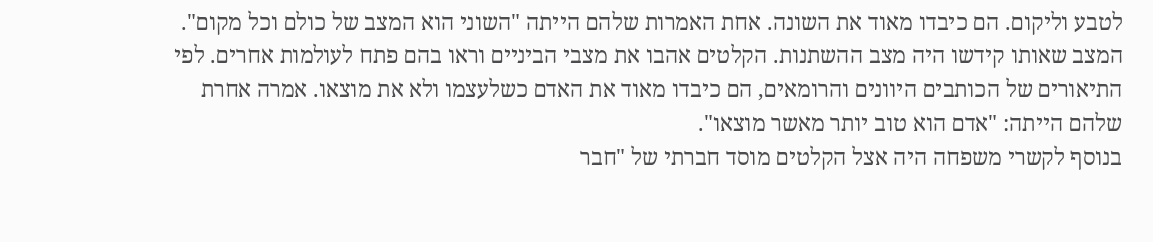לטבע וליקום. הם כיבדו מאוד את השונה. אחת האמרות שלהם הייתה "השוני הוא המצב של כולם וכל מקום". המצב שאותו קידשו היה מצב ההשתנות. הקלטים אהבו את מצבי הביניים וראו בהם פתח לעולמות אחרים. לפי התיאורים של הכותבים היוונים והרומאים, הם כיבדו מאוד את האדם כשלעצמו ולא את מוצאו. אמרה אחרת שלהם הייתה: "אדם הוא טוב יותר מאשר מוצאו".
בנוסף לקשרי משפחה היה אצל הקלטים מוסד חברתי של "חבר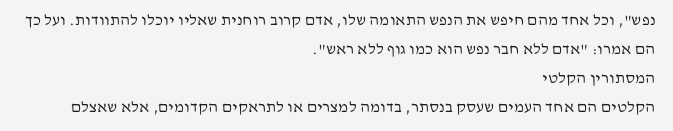נפש", וכל אחד מהם חיפש את הנפש התאומה שלו, אדם קרוב רוחנית שאליו יוכלו להתוודות. ועל כך הם אמרו: "אדם ללא חבר נפש הוא כמו גוף ללא ראש".
המסתורין הקלטי
הקלטים הם אחד העמים שעסק בנסתר, בדומה למצרים או לתראקים הקדומים, אלא שאצלם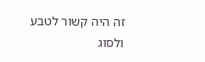זה היה קשור לטבע ולסוג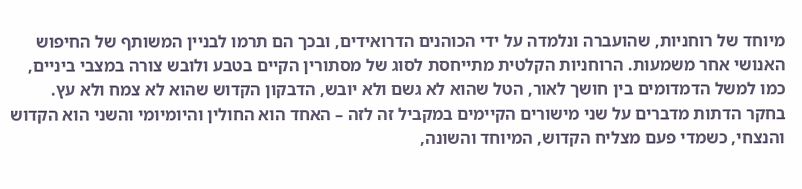מיוחד של רוחניות, שהועברה ונלמדה על ידי הכוהנים הדרואידים, ובכך הם תרמו לבניין המשותף של החיפוש האנושי אחר משמעות. הרוחניות הקלטית מתייחסת לסוג של מסתורין הקיים בטבע ולובש צורה במצבי ביניים, כמו למשל הדמדומים בין חושך לאור, הטל שהוא לא גשם ולא יובש, הדבקון הקדוש שהוא לא צמח ולא עץ.
בחקר הדתות מדברים על שני מישורים הקיימים במקביל זה לזה – האחד הוא החולין והיומיומי והשני הוא הקדוש והנצחי, כשמדי פעם מצליח הקדוש, המיוחד והשונה,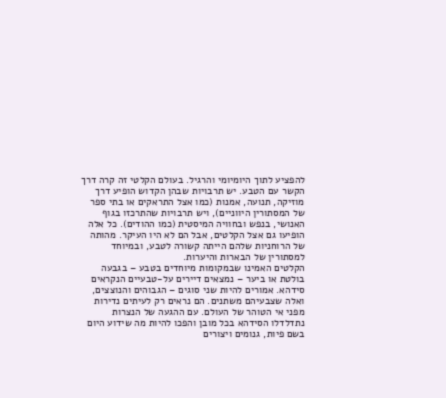להפציע לתוך היומיומי והרגיל. בעולם הקלטי זה קרה דרך הקשר עם הטבע. יש תרבויות שבהן הקדוש הופיע דרך מוזיקה, תנועה, אמנות (כמו אצל התראקים או בתי ספר של המסתורין היווניים), ויש תרבויות שהתרכזו בגוף האנושי, בנפש ובחוויה המיסטית (כמו ההודים). כל אלה הופיעו גם אצל הקלטים, אבל הם לא היו העיקר. מהותה של הרוחניות שלהם הייתה קשורה לטבע, ובמיוחד למסתורין של הבארות והיערות.
הקלטים האמינו שבמקומות מיוחדים בטבע – בגבעה בולטת או ביער – נמצאים דיירים על-טבעיים הנקראים סידהא. אמורים להיות שני סוגים – הגבוהים והנוצצים, ואלה שצבעיהם משתנים. הם נראים רק לעיתים נדירות מפני אי הטוהר של העולם. עם ההגעה של הנצרות נתדלדלו הסידהא בכל מובן והפכו להיות מה שידוע היום בשם פיות, גנומים ויצורים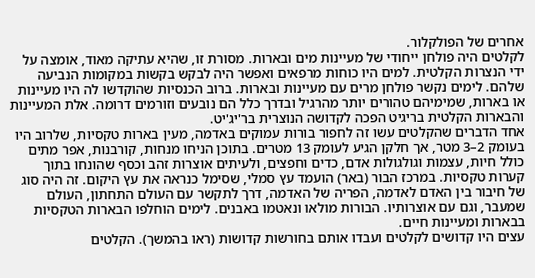אחרים של הפולקלור.
לקלטים היה פולחן ייחודי של מעיינות מים ובארות. מסורת זו, שהיא עתיקה מאוד, אומצה על ידי הנצרות הקלטית. למים היו כוחות מרפאים ואפשר היה לבקש בקשות במקומות הנביעה שלהם. לימים נקשר פולחן מרים עם מעיינות ובארות. ברוב הכנסיות שהוקדשו לה היו מעיינות או בארות, שמימיהם טהורים יותר מהרגיל ובדרך כלל הם נובעים וזורמים דרומה. אלת המעיינות והבארות הקלטית בריגיט הפכה לקדושה הנוצרית בר'יג'יט.
אחד הדברים שהקלטים עשו זה לחפור בורות עמוקים באדמה, מעין בארות טקסיות, שלרוב היו בעומק 2–3 מטר, אך חלקן הגיע לעומק 13 מטרים. בתוכן הניחו מנחות, קורבנות, אפר מתים כולל חיות, עצמות וגולגולות אדם, כדים וחפצים, ולעיתים אוצרות זהב וכסף שהונחו בתוך קערות טקסיות. במרכז הבור (באר) הועמד עץ סמלי, שסימל כנראה את עץ היקום. זה היה סוג של חיבור בין האדם לאדמה, הפריה של האדמה, דרך לתקשר עם העולם התחתון, העולם שמעבר, וגם עם אוצרותיו. הבורות מולאו ונאטמו באבנים. לימים הוחלפו הבארות הטקסיות בבארות ומעיינות חיים.
עצים היו קדושים לקלטים ועבדו אותם בחורשות קדושות (ראו בהמשך). הקלטים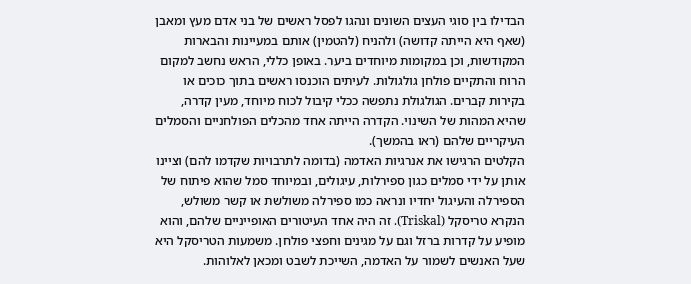הבדילו בין סוגי העצים השונים ונהגו לפסל ראשים של בני אדם מעץ ומאבן (שאף היא הייתה קדושה) ולהניח (להטמין) אותם במעיינות והבארות המקודשות, וכן במקומות מיוחדים ביער. באופן כללי, הראש נחשב למקום הרוח והתקיים פולחן גולגולות. לעיתים הוכנסו ראשים בתוך כוכים או בקירות קברים. הגולגולת נתפשה ככלי קיבול לכוח מיוחד, מעין קדרה, שהיא המהות של השינוי. הקדרה הייתה אחד מהכלים הפולחניים והסמלים העיקריים שלהם (ראו בהמשך).
הקלטים הרגישו את אנרגיות האדמה (בדומה לתרבויות שקדמו להם) וציינו אותן על ידי סמלים כגון ספירלות, עיגולים, ובמיוחד סמל שהוא פיתוח של הספירלה והעיגול יחדיו ונראה כמו ספירלה משולשת או קשר משולש, הנקרא טריסקל (Triskal). זה היה אחד העיטורים האופייניים שלהם, והוא מופיע על קדרות ברזל וגם על מגינים וחפצי פולחן. משמעות הטריסקל היא שעל האנשים לשמור על האדמה, השייכת לשבט ומכאן לאלוהות.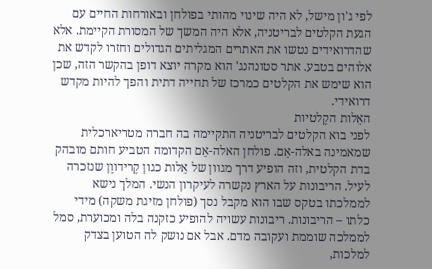לפי ג'ון מישל, לא היה שינוי מהותי בפולחן ובאורחות החיים עם הגעת הקלטים לבריטניה, אלא היה המשך של המסורת הקיימת. אלא שהדרואידים נטשו את האתרים המגליתים הגדולים וחזרו לקדש את אלוהים בטבע. אתר סטונהנג' הוא מקרה יוצא דופן בהקשר הזה, שכן הוא שימש את הקלטים כמרכז של תחייה דתית והפך להיות מקדש דרואידי.
האֵלות הקֶלטיות
לפני בוא הקלטים לבריטניה התקיימה בה חברה מטריארכלית שמאמינה באלה-אֵם. פולחן האלה-אֵם הקדומה הטביע חותם מובהק בדת הקלטית, וזה הופיע דרך מגוון של אֵלות כגון קֶרידווֶן שנזכרה לעיל. הריבונות על הארץ נקשרה לעיקרון הנשי. המלך נישא לממלכתו בטקס שבו הוא מקבל נסך (פולחן מזיגת משקה) מידי כלתו – הריבונות. ריבונות עשויה להופיע כזקנה בלה ומכוערת, סמל לממלכה שוממת ועקובה מדם. אבל אם נושק לה הטוען בצדק למלכות,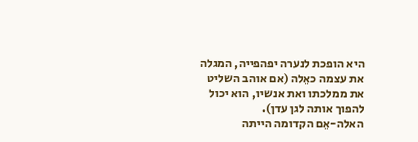היא הופכת לנערה יפהפייה, המגלה את עצמה כאֵלה (אם אוהב השליט את ממלכתו ואת אנשיו, הוא יכול להפוך אותה לגן עדן).
האלה-אֵם הקדומה הייתה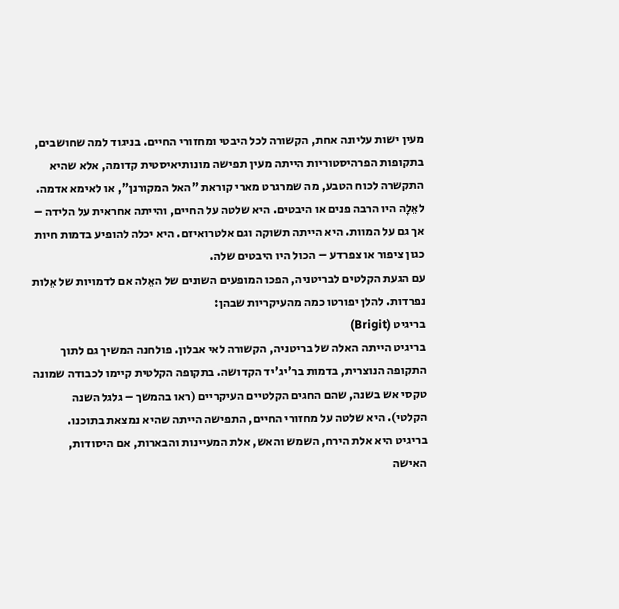מעין ישות עליונה אחת, הקשורה לכל היבטי ומחזורי החיים. בניגוד למה שחושבים, בתקופות הפרהיסטוריות הייתה מעין תפישה מונותיאיסטית קדומה, אלא שהיא התקשרה לכוח הטבע, מה שמרגרט מארי קוראת "האל המקורנן", או לאימא אדמה. לאֵלָה היו הרבה פנים או היבטים. היא שלטה על החיים, והייתה אחראית על הלידה – אך גם על המוות. היא הייתה תשוקה וגם אלטרואיזם. היא יכלה להופיע בדמות חיות כגון ציפור או צפרדע – הכול היו היבטים שלה.
עם הגעת הקלטים לבריטניה, הפכו המופעים השונים של האֵלה אם לדמויות של אֵלות נפרדות. להלן יפורטו כמה מהעיקריות שבהן:
בריגיט (Brigit)
בריגיט הייתה האלה של בריטניה, הקשורה לאי אבלון. פולחנה המשיך גם לתוך התקופה הנוצרית, בדמות בר'יג'יד הקדושה. בתקופה הקלטית קיימו לכבודה שמונה טקסי אש בשנה, שהם החגים הקלטיים העיקריים (ראו בהמשך – גלגל השנה הקלטי). היא שלטה על מחזורי החיים, התפישה הייתה שהיא נמצאת בתוכנו.
בריגיט היא אלת הירח, השמש והאש, אלת המעיינות והבארות, אם היסודות, האישה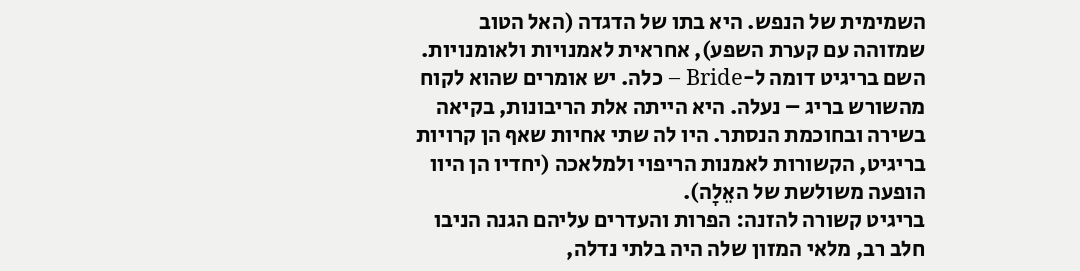השמימית של הנפש. היא בתו של הדגדה (האל הטוב שמזוהה עם קערת השפע), אחראית לאמנויות ולאומנויות. השם בריגיט דומה ל-Bride – כלה. יש אומרים שהוא לקוח מהשורש בריג – נעלה. היא הייתה אלת הריבונות, בקיאה בשירה ובחוכמת הנסתר. היו לה שתי אחיות שאף הן קרויות בריגיט, הקשורות לאמנות הריפוי ולמלאכה (יחדיו הן היוו הופעה משולשת של האֵלָה).
בריגיט קשורה להזנה: הפרות והעדרים עליהם הגנה הניבו חלב רב, מלאי המזון שלה היה בלתי נדלה,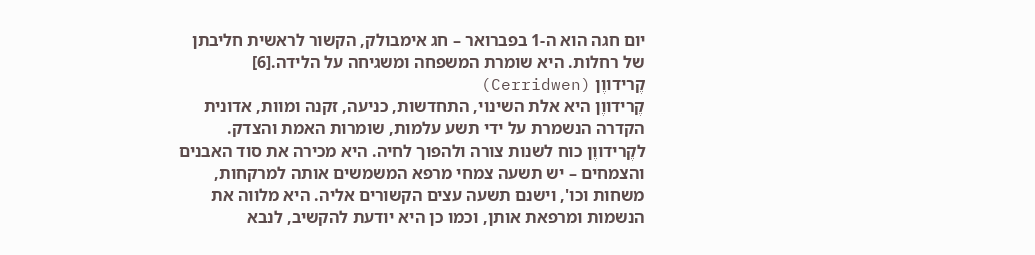יום חגה הוא ה-1 בפברואר – חג אימבולק, הקשור לראשית חליבתן של רחלות. היא שומרת המשפחה ומשגיחה על הלידה.[6]
קֶרידווֶן (Cerridwen)
קֶרידווֶן היא אלת השינוי, התחדשות, כניעה, זקנה ומוות, אדונית הקדרה הנשמרת על ידי תשע עלמות, שומרות האמת והצדק.
לקֶרידווֶן כוח לשנות צורה ולהפוך לחיה. היא מכירה את סוד האבנים והצמחים – יש תשעה צמחי מרפא המשמשים אותה למרקחות, משחות וכו', וישנם תשעה עצים הקשורים אליה. היא מלווה את הנשמות ומרפאת אותן, וכמו כן היא יודעת להקשיב, לנבא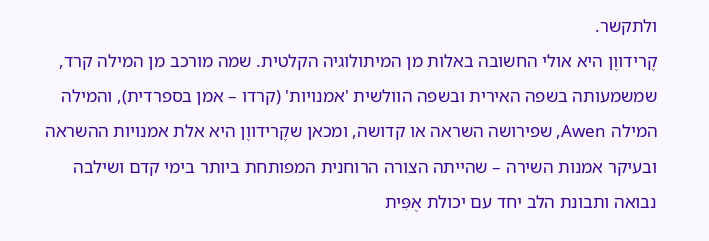ולתקשר.
קֶרידווֶן היא אולי החשובה באלות מן המיתולוגיה הקלטית. שמה מורכב מן המילה קרד, שמשמעותה בשפה האירית ובשפה הוולשית 'אמנויות' (קרדו – אמן בספרדית), והמילה המילה Awen, שפירושה השראה או קדושה, ומכאן שקֶרידווֶן היא אלת אמנויות ההשראה ובעיקר אמנות השירה – שהייתה הצורה הרוחנית המפותחת ביותר בימי קדם ושילבה נבואה ותבונת הלב יחד עם יכולת אֶפִּית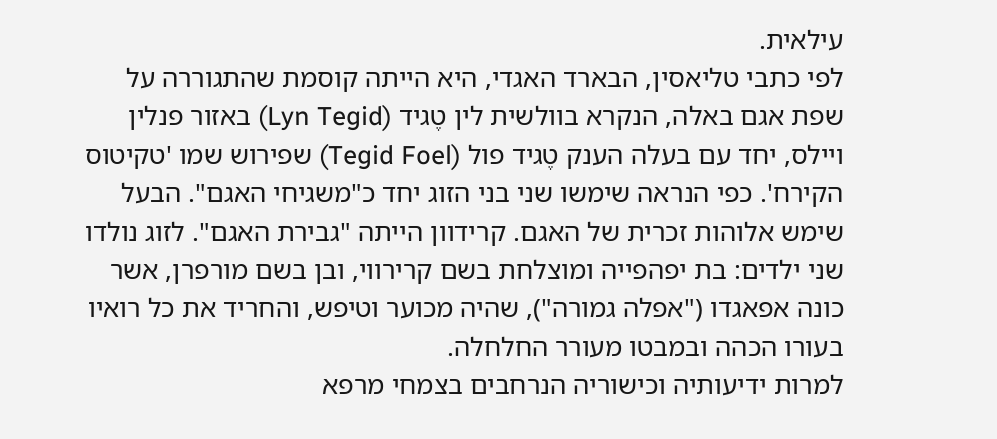עילאית.
לפי כתבי טליאסין, הבארד האגדי, היא הייתה קוסמת שהתגוררה על שפת אגם באלה, הנקרא בוולשית לין טֶגיד (Lyn Tegid) באזור פנלין ויילס, יחד עם בעלה הענק טֶגיד פול (Tegid Foel) שפירוש שמו 'טקיטוס הקירח'. כפי הנראה שימשו שני בני הזוג יחד כ"משגיחי האגם". הבעל שימש אלוהות זכרית של האגם. קרידוון הייתה "גבירת האגם". לזוג נולדו שני ילדים: בת יפהפייה ומוצלחת בשם קרירווי, ובן בשם מורפרן, אשר כונה אפאגדו ("אפלה גמורה"), שהיה מכוער וטיפש, והחריד את כל רואיו בעורו הכהה ובמבטו מעורר החלחלה.
למרות ידיעותיה וכישוריה הנרחבים בצמחי מרפא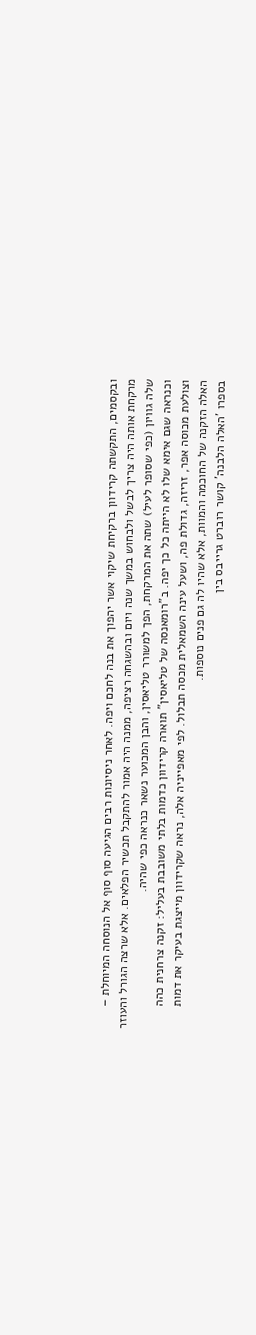ובקסמים, התקשתה קרידוון ברקיחת שיקוי אשר יהפוך את בנה לחכם ויפה. לאחר ניסיונות רבים הגיעה סוף סוף אל הנוסחה המיוחלת – מרקחת אותה היה צריך לבשל ולבחוש במשך שנה ויום ובהשגחה רציפה, ממנה היה אמור להתקבל תכשיר הפלאים. אלא שרצה הגורל והעוזר שלה גוויון (כפי שסופר לעיל) שתה את המרקחת, הפך למשורר טליאסין, והבן המכוער נשאר כנראה כפי שהיה.
וכנראה שגם אימא שלו לא הייתה כל כך יפה. ב"רומאנסה של טליאסין" תוארה קרידוון כדמות בלתי משובבת בעליל: זקנה צרחנית כהה וצולעת מכוסה אפר, זריזה, גדולת פה, ושעל עינה השמאלית מכסה תבלול. לפי מאפייניה אלה, נראה שקרידוון מייצגת בעיקר את דמות האלה הזקנה של החוכמה והמוות, אלא שהיו לה גם פנים נוספות.
בספרו 'האלה הלבנה' קושר רוברט גרייבס בין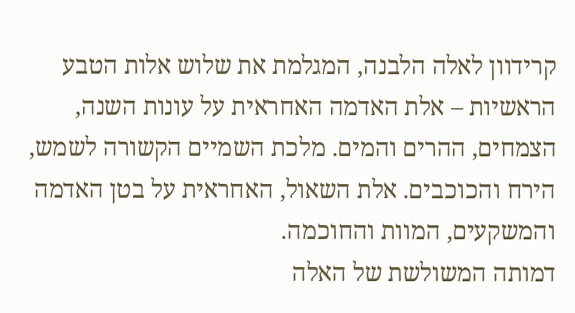קרידוון לאלה הלבנה, המגלמת את שלוש אלות הטבע הראשיות – אלת האדמה האחראית על עונות השנה, הצמחים, ההרים והמים. מלכת השמיים הקשורה לשמש, הירח והכוכבים. אלת השאול, האחראית על בטן האדמה והמשקעים, המוות והחוכמה.
דמותה המשולשת של האלה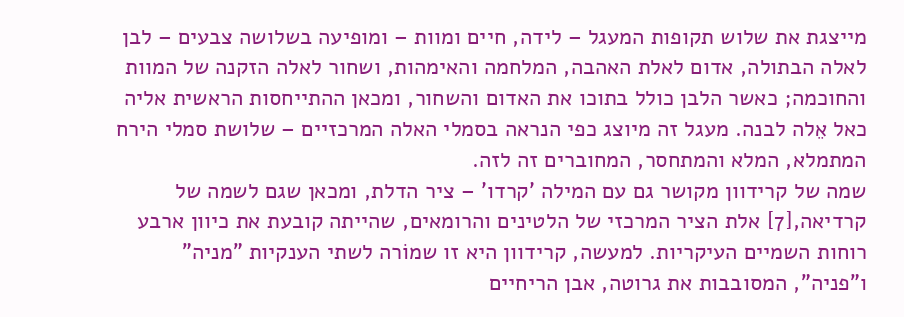מייצגת את שלוש תקופות המעגל – לידה, חיים ומוות – ומופיעה בשלושה צבעים – לבן לאלה הבתולה, אדום לאלת האהבה, המלחמה והאימהות, ושחור לאלה הזקנה של המוות והחוכמה; כאשר הלבן כולל בתוכו את האדום והשחור, ומכאן ההתייחסות הראשית אליה כאל אֵלה לבנה. מעגל זה מיוצג כפי הנראה בסמלי האלה המרכזיים – שלושת סמלי הירח המתמלא, המלא והמתחסר, המחוברים זה לזה.
שמה של קרידוון מקושר גם עם המילה 'קרדו' – ציר הדלת, ומכאן שגם לשמה של קרדיאה,[7] אלת הציר המרכזי של הלטינים והרומאים, שהייתה קובעת את כיוון ארבע רוחות השמיים העיקריות. למעשה, קרידוון היא זו שמוֹרה לשתי הענקיות "מניה" ו"פניה", המסובבות את גרוטה, אבן הריחיים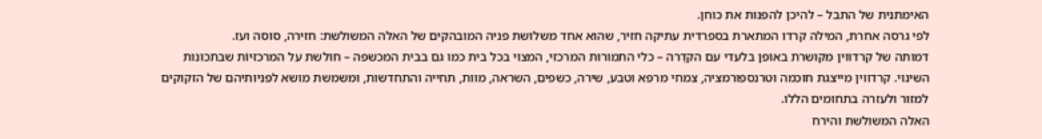האימתנית של התבל – להיכן להפנות את כוחן.
לפי גרסה אחרת, המילה קרדו המתארת בספרדית עתיקה חזיר, שהוא אחד משלושת פניה המובהקים של האלה המשולשת: חזירה, סוסה ועז.
דמותה של קרדווין מקושרת באופן בלעדי עם הקדֵרה – כלי התמורות המרכזי, המצוי בכל בית כמו גם בבית המכשפה – חולשת על המרכזיוֹת שבתכונות השינוי. קרדווין מייצגת חוכמה וטרנספורמציה, צמחי מרפא וטבע, שירה, כשפים, השראה, מוות, תחייה והתחדשות, ומשמשת מושא לפניותיהם של הזקוקים למזור ולעזרה בתחומים הללו.
האלה המשולשת והירח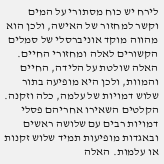לירח יש כוח מסתורי על המים וקשר למחזור של האישה, ולכן הוא מהווה מוקד אוניברסלי של סמלים הקשורים לאלה ומחזורי החיים. האלה שולטת על הלידה, החיים והמוות, ולכן היא מופיעה בתור שלוש דמויות של עלמה, כלה וזקנה. הקלטים השאירו אחריהם פסלי דמויות רבים עם שלושה ראשים ובאגדות מופיעות תמיד שלוש זקנות או עלמות. האלה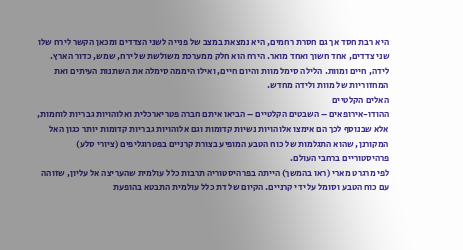היא רבת חסד אך גם חסרת רחמים, היא נמצאת במצב של פנייה לשני הצדדים ומכאן הקשר לירח שלו שני צדדים, אחד חשוך ואחד מואר. הירח הוא חלק ממערכת משולשת של ירח, שמש, כדור הארץ. לידה, חיים ומוות. הלילה סימל מוות והיום חיים, ואילו היממה סימלה את השתנות העיתים ואת המחזוריות של מוות ולידה מחדש.
האלים הקלטיים
ההודו-אירופאים – השבטים הקלטיים – הביאו איתם חברה פטריארכלית ואלוהויות גבריות לוחמות, אלא שבנוסף לכך הם אימצו אלוהויות נשיות קדומות וגם אלוהויות גבריות קדומות יותר כגון האל המקורנן, שהוא התגלמות של כוח הטבע המופיע בצורת קרניים בפטרוגליפים (ציורי סלע) פרהיסטוריים ברחבי העולם.
לפי מרגרט מארי (ראו בהמשך) הייתה בפרהיסטוריה תרבות כלל עולמית שהעריצה אל עליון, שזוהה עם כוח הטבע וסומל על ידי קרניים. הקיום של דת כלל עולמית התבטא בהופעת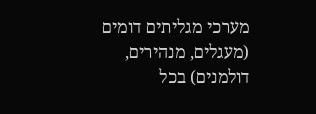מערכי מגליתים דומים (מעגלים, מנהירים, דולמנים) בכל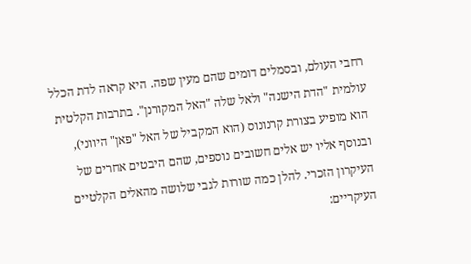רחבי העולם, ובסמלים דומים שהם מעין שפה. היא קראה לדת הכלל עולמית "הדת הישנה" ולאל שלה "האל המקורנן". בתרבות הקלטית הוא מופיע בצורת קרנונוס (הוא המקביל של האל "פאן" היווני), ובנוסף אליו יש אלים חשובים נוספים, שהם היבטים אחרים של העיקרון הזכרי. להלן כמה שורות לגבי שלושה מהאלים הקלטיים העיקריים: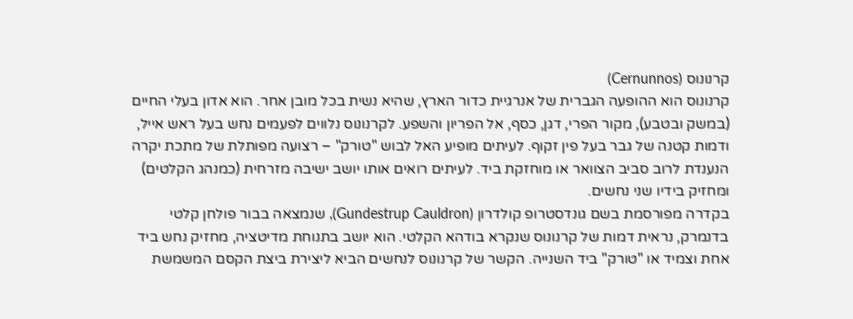קרנונוס (Cernunnos)
קרנונוס הוא ההופעה הגברית של אנרגיית כדור הארץ, שהיא נשית בכל מובן אחר. הוא אדון בעלי החיים (במשק ובטבע), מקור הפרי, דגן, כסף, אל הפריון והשפע. לקרנונוס נלווים לפעמים נחש בעל ראש אייל, ודמות קטנה של גבר בעל פין זקוף. לעיתים מופיע האל לבוש "טורק" – רצועה מפותלת של מתכת יקרה הנענדת לרוב סביב הצוואר או מוחזקת ביד. לעיתים רואים אותו יושב ישיבה מזרחית (כמנהג הקלטים) ומחזיק בידיו שני נחשים.
בקדרה מפורסמת בשם גונדסטרופ קולדרון (Gundestrup Cauldron), שנמצאה בבור פולחן קלטי בדנמרק, נראית דמות של קרנונוס שנקרא בודהא הקלטי. הוא יושב בתנוחת מדיטציה, מחזיק נחש ביד אחת וצמיד או "טורק" ביד השנייה. הקשר של קרנונוס לנחשים הביא ליצירת ביצת הקסם המשמשת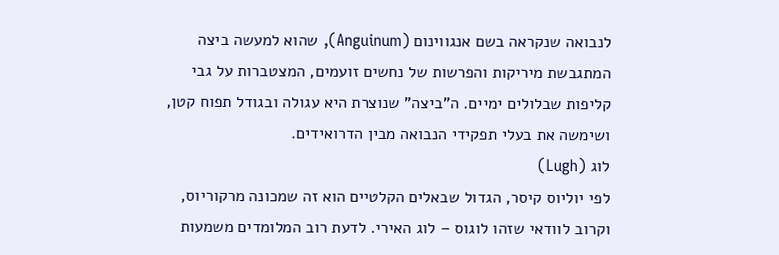לנבואה שנקראה בשם אנגווינום (Anguinum), שהוא למעשה ביצה המתגבשת מיריקות והפרשות של נחשים זועמים, המצטברות על גבי קליפות שבלולים ימיים. ה"ביצה" שנוצרת היא עגולה ובגודל תפוח קטן, ושימשה את בעלי תפקידי הנבואה מבין הדרואידים.
לוג (Lugh)
לפי יוליוס קיסר, הגדול שבאלים הקלטיים הוא זה שמכונה מרקוריוס, וקרוב לוודאי שזהו לוגוס – לוג האירי. לדעת רוב המלומדים משמעות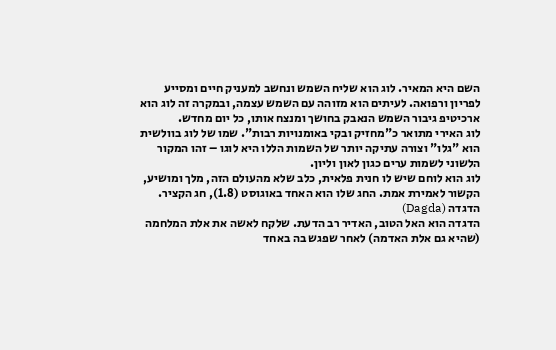השם היא המאיר. לוג הוא שליח השמש ונחשב למעניק חיים ומסייע לפריון ורפואה. לעיתים הוא מזוהה עם השמש עצמה, ובמקרה זה לוג הוא ארכיטיפ גיבור השמש הנאבק בחושך ומנצח אותו, כל יום מחדש.
לוג האירי מתואר כ"מחזיק ובקי באומנויות רבות". שמו של לוג בוולשית הוא "גלו" וצורה עתיקה יותר של השמות הללו היא לוגו – זהו המקור הלשוני לשמות ערים כגון לאון וליון.
לוג הוא לוחם שיש לו חנית פלאית, כלב שלא מהעולם הזה, מלך ומושיע, הקשור לאמירת אמת. החג שלו הוא האחד באוגוסט (1.8), חג הקציר.
הדגדה (Dagda)
הדגדה הוא האל הטוב, האדיר רב הדעת. שלקח לאשה את אלת המלחמה (שהיא גם אלת האדמה) לאחר שפגש בה באחד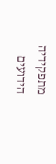מתפקידיה הידועים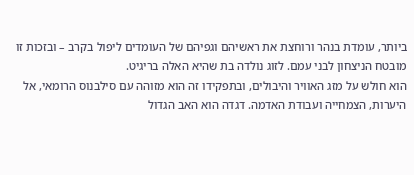ביותר, עומדת בנהר ורוחצת את ראשיהם וגפיהם של העומדים ליפול בקרב – ובזכות זו מובטח הניצחון לבני עמם. לזוג נולדה בת שהיא האלה בריגיט.
הוא חולש על מזג האוויר והיבולים, ובתפקידו זה הוא מזוהה עם סילבנוס הרומאי, אל היערות, הצמחייה ועבודת האדמה. דגדה הוא האב הגדול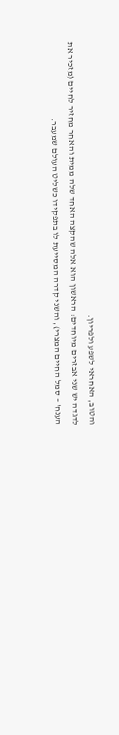והטוב, האחראי לשפע ולפריון.
לדגדה יש שני אבזרים מיוחדים: הראשון הוא אלה שהקצה האחד שלה ממית והאחר מחזיר לחיים (מזכיר את הענח' – סמל החיים המצרי), והשני קדרה המסייעת לו בתפקידו כשליט העולם שמעבר.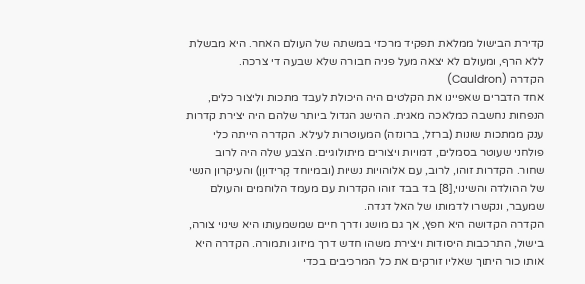קדירת הבישול ממלאת תפקיד מרכזי במשתה של העולם האחר. היא מבשלת ללא הרף, ומעולם לא יצאה מעל פניה חבורה שלא שבעה די צרכה.
הקדרה (Cauldron)
אחד הדברים שאפיינו את הקלטים היה היכולת לעבד מתכות וליצור כלים, הנפחות נחשבה כמלאכה מאגית. ההישג הגדול ביותר שלהם היה יצירת קדרות ענק ממתכות שונות (ברזל, ברונזה) המעוטרות לעילא. הקדרה הייתה כלי פולחני שעוטר בסמלים, דמויות ויצורים מיתולוגיים. הצבע שלה היה לרוב שחור. הקדרות זוהו, לרוב, עם אלוהויות נשיות (ובמיוחד קֶרידווֶן) והעיקרון הנשי של ההולדה והשינוי,[8] בד בבד זוהו הקדרות עם מעמד הלוחמים והעולם שמעבר, ונקשרו לדמותו של האל דגדה.
הקדרה הקדושה היא חפץ, אך גם מושג ודרך חיים שמשמעותו היא שינוי צורה, בישול, התרכבות היסודות ויצירת משהו חדש דרך מיזוג ותמורה. הקדרה היא אותו כור היתוך שאליו זורקים את כל המרכיבים בכדי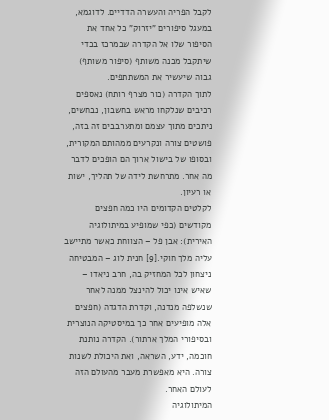לקבל הפריה והעשרה הדדיים. לדוגמא, במעגל סיפורים "יזרוק" כל אחד את הסיפור שלו אל הקדרה שבמרכז בכדי שיתקבל מכנה משותף (סיפור משותף) גבוה שיעשיר את המשתתפים.
לתוך הקדרה (כור מצרף רותח) נאספים רכיבים שנלקחו מראש בחשבון, נבחשים, ניתכים מתוך עצמם ומתערבבים זה בזה, פושטים צורה ונקרעים ממהותם המקורית, ובסופו של בישול ארוך הם הופכים לדבר מה אחר. מתרחשת לידה של תהליך, ישות או רעיון.
לקלטים הקדומים היו כמה חפצים מקודשים (כפי שמופיע במיתולוגיה האירית): אבן פל – הצווחת כאשר מתיישב עליה מלך חוקי.[9] חנית לוג – המבטיחה ניצחון לכל המחזיק בה, חרב ניאדו – שאיש אינו יכול להינצל ממנה לאחר שנשלפה מנדנה, וקדרת הדגדה (חפצים אלה מופיעים אחר כך במיסטיקה הנוצרית ובסיפורי המלך ארתור). הקדרה נותנת חוכמה, ידע, השראה, ואת היכולת לשנות צורה. היא מאפשרת מעבר מהעולם הזה לעולם האחר.
המיתולוגיה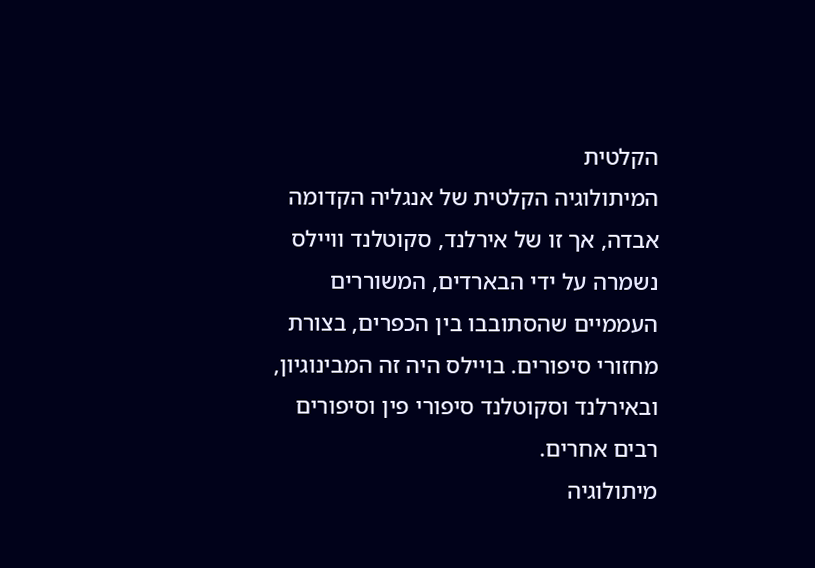הקלטית
המיתולוגיה הקלטית של אנגליה הקדומה אבדה, אך זו של אירלנד, סקוטלנד וויילס נשמרה על ידי הבארדים, המשוררים העממיים שהסתובבו בין הכפרים, בצורת מחזורי סיפורים. בויילס היה זה המבינוגיון, ובאירלנד וסקוטלנד סיפורי פין וסיפורים רבים אחרים.
מיתולוגיה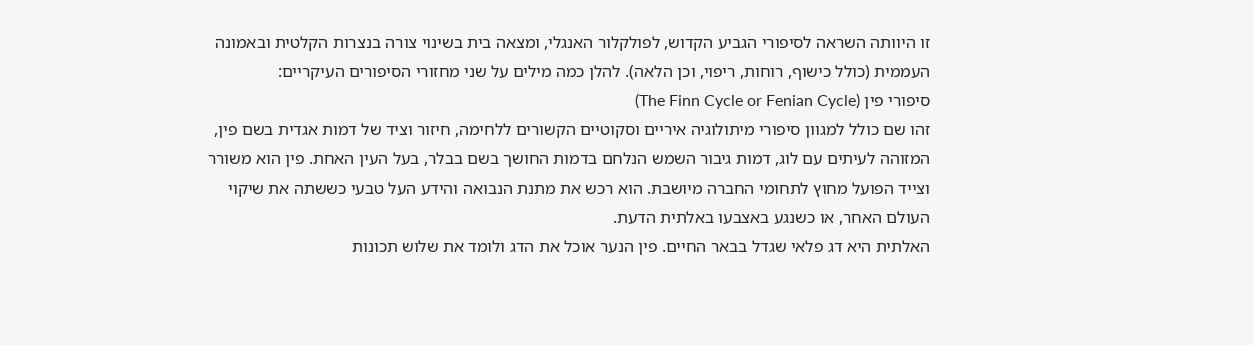זו היוותה השראה לסיפורי הגביע הקדוש, לפולקלור האנגלי, ומצאה בית בשינוי צורה בנצרות הקלטית ובאמונה העממית (כולל כישוף, רוחות, ריפוי, וכן הלאה). להלן כמה מילים על שני מחזורי הסיפורים העיקריים:
סיפורי פין (The Finn Cycle or Fenian Cycle)
זהו שם כולל למגוון סיפורי מיתולוגיה איריים וסקוטיים הקשורים ללחימה, חיזור וציד של דמות אגדית בשם פין, המזוהה לעיתים עם לוג, דמות גיבור השמש הנלחם בדמות החושך בשם בבלר, בעל העין האחת. פין הוא משורר וצייד הפועל מחוץ לתחומי החברה מיושבת. הוא רכש את מתנת הנבואה והידע העל טבעי כששתה את שיקוי העולם האחר, או כשנגע באצבעו באלתית הדעת.
האלתית היא דג פלאי שגדל בבאר החיים. פין הנער אוכל את הדג ולומד את שלוש תכונות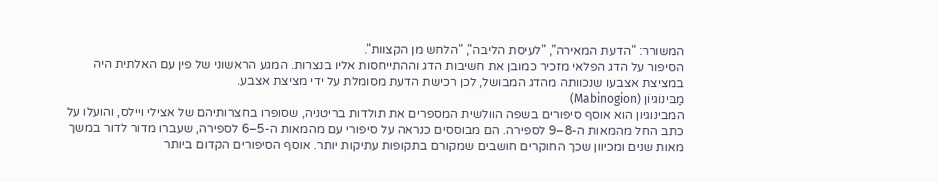המשורר: "הדעת המאירה", "לעיסת הליבה", "הלחש מן הקצוות".
הסיפור על הדג הפלאי מזכיר כמובן את חשיבות הדג וההתייחסות אליו בנצרות. המגע הראשוני של פין עם האלתית היה במציצת אצבעו שנכוותה מהדג המבושל, לכן רכישת הדעת מסומלת על ידי מציצת אצבע.
מַבּינוֹגיוֹן (Mabinogion)
המבינוגיון הוא אוסף סיפורים בשפה הוולשית המספרים את תולדות בריטניה, שסופרו בחצרותיהם של אצילי ויילס, והועלו על כתב החל מהמאות ה-8–9 לספירה. הם מבוססים כנראה על סיפורי עם מהמאות ה-5–6 לספירה, שעברו מדור לדור במשך מאות שנים ומכיוון שכך החוקרים חושבים שמקורם בתקופות עתיקות יותר. אוסף הסיפורים הקדום ביותר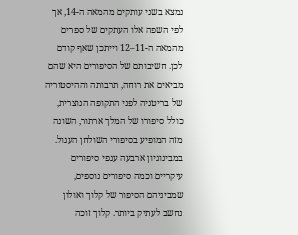נמצא בשני עותקים מהמאה ה-14, אך לפי השפה אלו העתקים של ספרים מהמאה ה-11–12 וייתכן שאף קודם לכן. חשיבותם של הסיפורים היא שהם מביאים את רוחה, תרבותה וההיסטוריה של בריטניה לפני התקופה הנוצרית, כולל סיפורו של המלך ארתור, השונה מזה המופיע בסיפורי השולחן העגול.
במבינוגיון ארבעה ענפי סיפורים עיקריים וכמה סיפורים נוספים, שמביניהם הסיפור של קלוך ואולון נחשב לעתיק ביותר. קלוך זוכה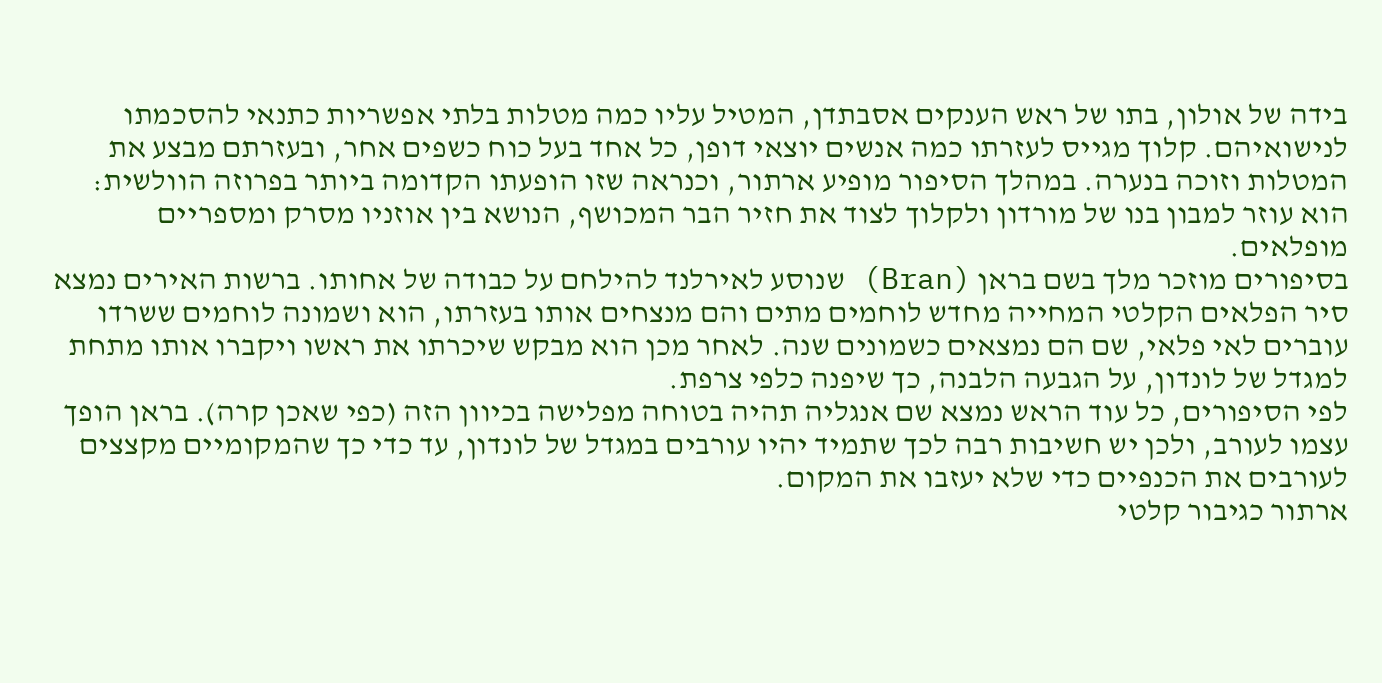בידה של אולון, בתו של ראש הענקים אסבתדן, המטיל עליו כמה מטלות בלתי אפשריות כתנאי להסכמתו לנישואיהם. קלוך מגייס לעזרתו כמה אנשים יוצאי דופן, כל אחד בעל כוח כשפים אחר, ובעזרתם מבצע את המטלות וזוכה בנערה. במהלך הסיפור מופיע ארתור, וכנראה שזו הופעתו הקדומה ביותר בפרוזה הוולשית: הוא עוזר למבון בנו של מורדון ולקלוך לצוד את חזיר הבר המכושף, הנושא בין אוזניו מסרק ומספריים מופלאים.
בסיפורים מוזכר מלך בשם בראן (Bran) שנוסע לאירלנד להילחם על כבודה של אחותו. ברשות האירים נמצא סיר הפלאים הקלטי המחייה מחדש לוחמים מתים והם מנצחים אותו בעזרתו, הוא ושמונה לוחמים ששרדו עוברים לאי פלאי, שם הם נמצאים כשמונים שנה. לאחר מכן הוא מבקש שיכרתו את ראשו ויקברו אותו מתחת למגדל של לונדון, על הגבעה הלבנה, כך שיפנה כלפי צרפת.
לפי הסיפורים, כל עוד הראש נמצא שם אנגליה תהיה בטוחה מפלישה בכיוון הזה (כפי שאכן קרה). בראן הופך עצמו לעורב, ולכן יש חשיבות רבה לכך שתמיד יהיו עורבים במגדל של לונדון, עד כדי כך שהמקומיים מקצצים לעורבים את הכנפיים כדי שלא יעזבו את המקום.
ארתור כגיבור קלטי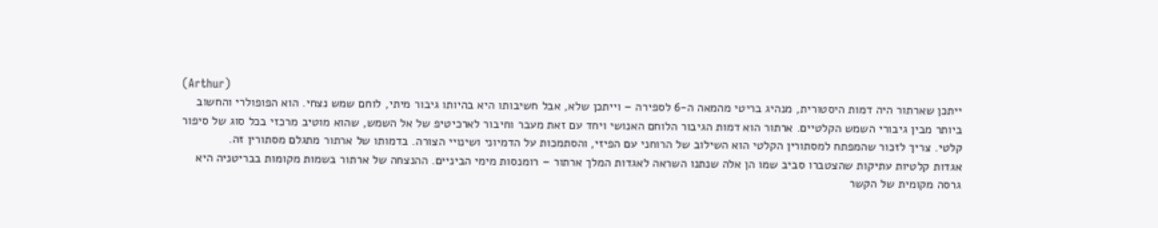(Arthur)
ייתכן שארתור היה דמות היסטורית, מנהיג בריטי מהמאה ה-6 לספירה – וייתכן שלא, אבל חשיבותו היא בהיותו גיבור מיתי, לוחם שמש נצחי. הוא הפופולרי והחשוב ביותר מבין גיבורי השמש הקלטיים. ארתור הוא דמות הגיבור הלוחם האנושי ויחד עם זאת מעבר וחיבור לארכיטיפ של אל השמש, שהוא מוטיב מרכזי בכל סוג של סיפור קלטי. צריך לזכור שהמפתח למסתורין הקלטי הוא השילוב של הרוחני עם הפיזי, והסתמכות על הדמיוני ושינויי הצורה. בדמותו של ארתור מתגלם מסתורין זה.
אגדות קלטיות עתיקות שהצטברו סביב שמו הן אלה שנתנו השראה לאגדות המלך ארתור – רומנסות מימי הביניים. ההנצחה של ארתור בשמות מקומות בבריטניה היא גרסה מקומית של הקשר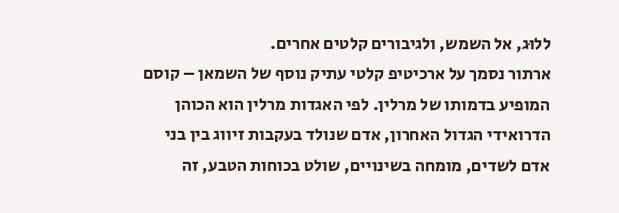ללוּג, אל השמש, ולגיבורים קלטים אחרים.
ארתור נסמך על ארכיטיפ קלטי עתיק נוסף של השמאן – קוסם המופיע בדמותו של מרלין. לפי האגדות מרלין הוא הכוהן הדרואידי הגדול האחרון, אדם שנולד בעקבות זיווג בין בני אדם לשדים, מומחה בשינויים, שולט בכוחות הטבע, זה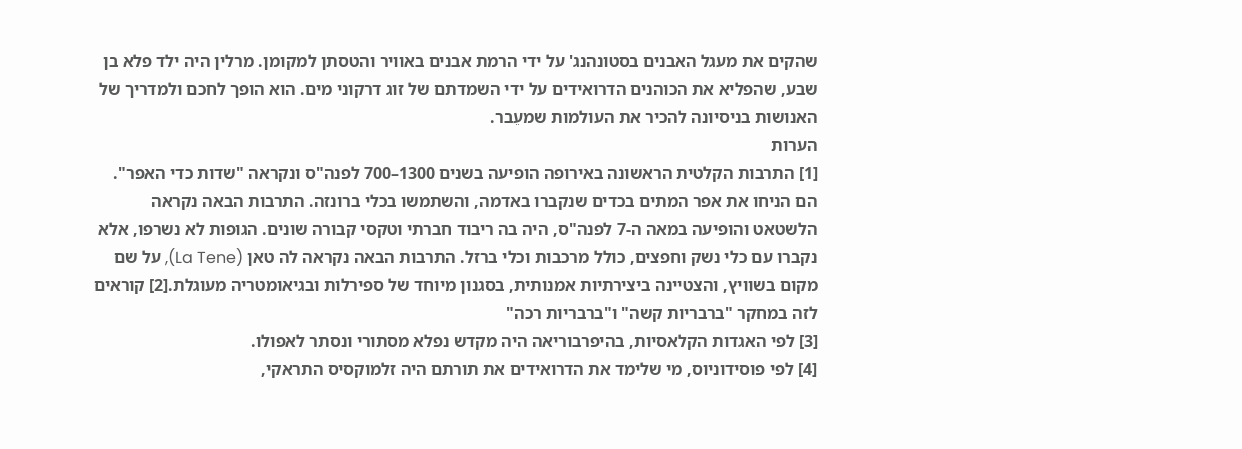שהקים את מעגל האבנים בסטונהנג' על ידי הרמת אבנים באוויר והטסתן למקומן. מרלין היה ילד פלא בן שבע, שהפליא את הכוהנים הדרואידים על ידי השמדתם של זוג דרקוני מים. הוא הופך לחכם ולמדריך של האנושות בניסיונה להכיר את העולמות שמעֵבר.
הערות
[1] התרבות הקלטית הראשונה באירופה הופיעה בשנים 1300–700 לפנה"ס ונקראה "שדות כדי האפר". הם הניחו את אפר המתים בכדים שנקברו באדמה, והשתמשו בכלי ברונזה. התרבות הבאה נקראה הלשטאט והופיעה במאה ה-7 לפנה"ס, היה בה ריבוד חברתי וטקסי קבורה שונים. הגופות לא נשרפו, אלא נקברו עם כלי נשק וחפצים, כולל מרכבות וכלי ברזל. התרבות הבאה נקראה לה טאן (La Tene), על שם מקום בשוויץ, והצטיינה ביצירתיות אמנותית, בסגנון מיוחד של ספירלות ובגיאומטריה מעוגלת.[2] קוראים לזה במחקר "ברבריות קשה" ו"ברבריות רכה"
[3] לפי האגדות הקלאסיות, בהיפרבוריאה היה מקדש נפלא מסתורי ונסתר לאפולו.
[4] לפי פוסידוניוס, מי שלימד את הדרואידים את תורתם היה זלמוקסיס התראקי,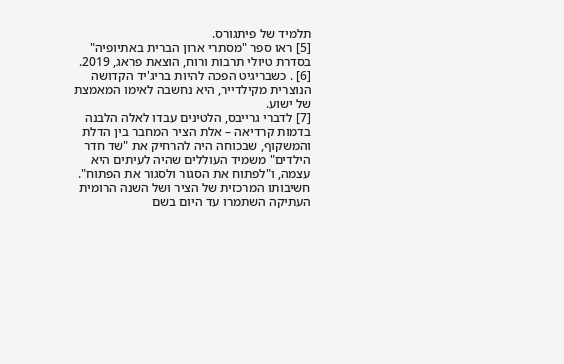תלמיד של פיתגורס.
[5] ראו ספר "מסתרי ארון הברית באתיופיה" בסדרת טיולי תרבות ורוח, הוצאת פראג, 2019.
[6] . כשבריגיט הפכה להיות בריג'יד הקדושה הנוצרית מקילדייר, היא נחשבה לאימו המאמצת של ישוע.
[7] לדברי גרייבס, הלטינים עבדו לאלה הלבנה בדמות קרדיאה – אלת הציר המחבר בין הדלת והמשקוף, שבכוחה היה להרחיק את "שד חדר הילדים" משמיד העוללים שהיה לעיתים היא עצמה, ו"לפתוח את הסגור ולסגור את הפתוח". חשיבותו המרכזית של הציר ושל השנה הרומית העתיקה השתמרו עד היום בשם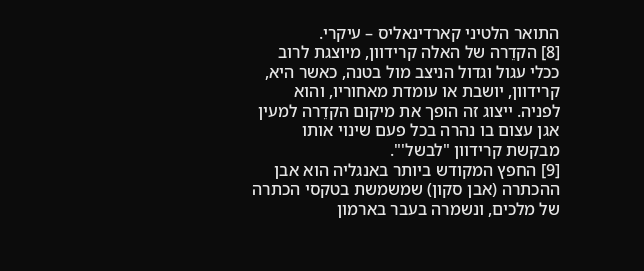התואר הלטיני קארדינאליס – עיקרי.
[8] הקדֵרה של האלה קרידוון, מיוצגת לרוב ככלי עגול וגדול הניצב מול בטנה, כאשר היא, קרידוון, יושבת או עומדת מאחוריו, והוא לפניה. ייצוג זה הופך את מיקום הקדֵרה למעין אגן עצום בו נהרה בכל פעם שינוי אותו מבקשת קרידוון "לבשל'".
[9] החפץ המקודש ביותר באנגליה הוא אבן ההכתרה (אבן סקון) שמשמשת בטקסי הכתרה של מלכים, ונשמרה בעבר בארמון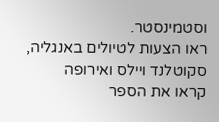וסטמינסטר.
ראו הצעות לטיולים באנגליה, סקוטלנד ויילס ואירופה
קראו את הספר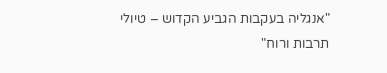"אנגליה בעקבות הגביע הקדוש – טיולי תרבות ורוח"